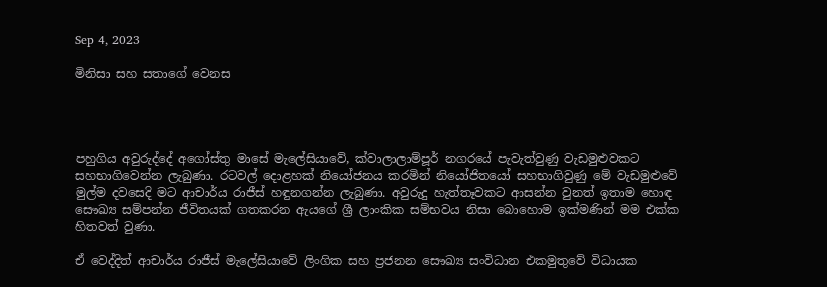Sep 4, 2023

මිනිසා සහ සතාගේ වෙනස




පහුගිය අවුරුද්දේ අගෝස්තු මාසේ මැලේසියාවේ, ක්වාලාලාම්පූර් නගරයේ පැවැත්වුණු වැඩමුළුවකට සහභාගිවෙන්න ලැබුණා. රටවල් දොළහක් නියෝජනය කරමින් නියෝජිතයෝ සහභාගිවුණු මේ වැඩමුළුවේ මුල්ම දවසෙදි මට ආචාර්ය රාජීස් හඳුනගන්න ලැබුණා. අවුරුදු හැත්තෑවකට ආසන්න වුනත් ඉතාම හොඳ සෞඛ්‍ය සම්පන්න ජීවිතයක් ගතකරන ඇයගේ ශ්‍රී ලාංකික සම්භවය නිසා බොහොම ඉක්මණින් මම එක්ක හිතවත් වුණා.

ඒ වෙද්දිත් ආචාර්ය රාජීස් මැලේසියාවේ ලිංගික සහ ප්‍රජනන සෞඛ්‍ය සංවිධාන එකමුතුවේ විධායක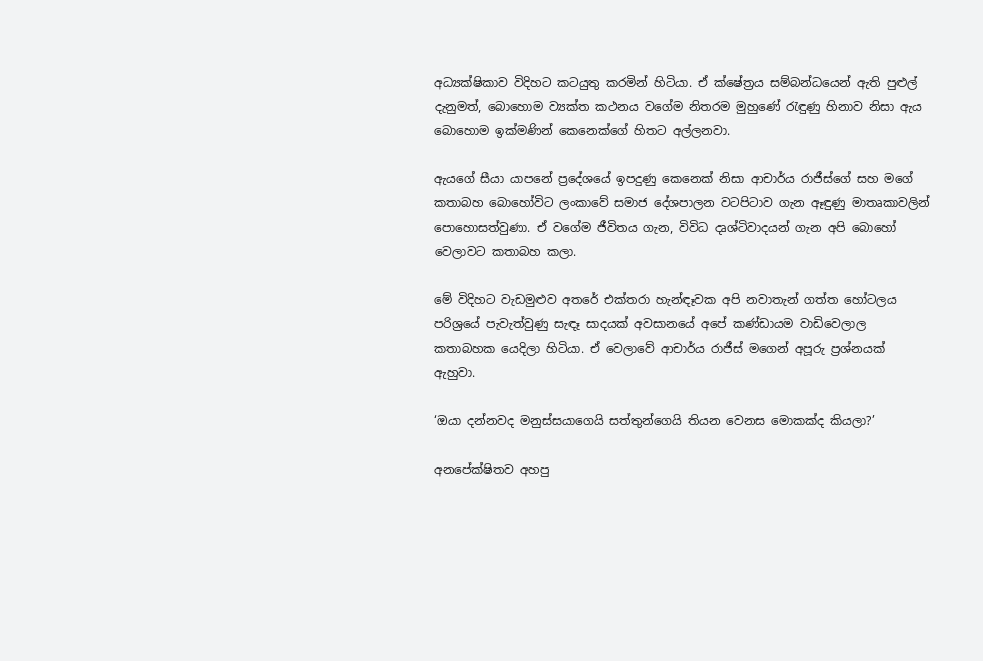අධ්‍යක්ෂිකාව විදිහට කටයුතු කරමින් හිටියා. ඒ ක්ෂේත්‍රය සම්බන්ධයෙන් ඇති පුළුල් දැනුමත්, බොහොම ව්‍යක්ත කථනය වගේම නිතරම මුහුණේ රැඳුණු හිනාව නිසා ඇය බොහොම ඉක්මණින් කෙනෙක්ගේ හිතට අල්ලනවා.

ඇයගේ සීයා යාපනේ ප්‍රදේශයේ ඉපදුණු කෙනෙක් නිසා ආචාර්ය රාජීස්ගේ සහ මගේ කතාබහ බොහෝවිට ලංකාවේ සමාජ දේශපාලන වටපිටාව ගැන ඈඳුණු මාතෘකාවලින් පොහොසත්වුණා. ඒ වගේම ජීවිතය ගැන, විවිධ දෘශ්ටිවාදයන් ගැන අපි බොහෝ වෙලාවට කතාබහ කලා.

මේ විදිහට වැඩමුළුව අතරේ එක්තරා හැන්ඳෑවක අපි නවාතැන් ගත්ත හෝටලය පරිශ්‍රයේ පැවැත්වුණු සැඳෑ සාදයක් අවසානයේ අපේ කණ්ඩායම වාඩිවෙලාල කතාබහක යෙදිලා හිටියා. ඒ වෙලාවේ ආචාර්ය රාජීස් මගෙන් අපූරු ප්‍රශ්නයක් ඇහුවා.

‘ඔයා දන්නවද මනුස්සයාගෙයි සත්තුන්ගෙයි තියන වෙනස මොකක්ද කියලා?’

අනපේක්ෂිතව අහපු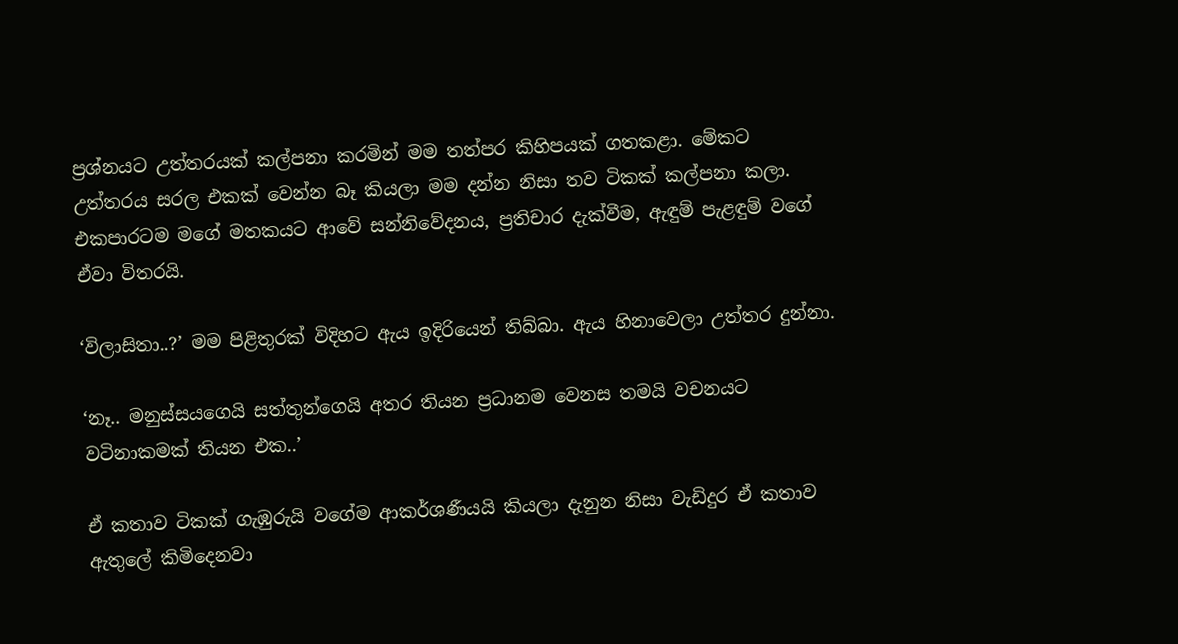ප්‍රශ්නයට උත්තරයක් කල්පනා කරමින් මම තත්පර කිහිපයක් ගතකළා. මේකට උත්තරය සරල එකක් වෙන්න බෑ කියලා මම දන්න නිසා තව ටිකක් කල්පනා කලා. එකපාරටම මගේ මතකයට ආවේ සන්නිවේදනය, ප්‍රතිචාර දැක්වීම, ඇඳුම් පැළඳුම් වගේ ඒවා විතරයි.

‘විලාසිතා..?’ මම පිළිතුරක් විදිහට ඇය ඉදිරියෙන් තිබ්බා. ඇය හිනාවෙලා උත්තර දුන්නා.

‘නෑ.. මනුස්සයගෙයි සත්තුන්ගෙයි අතර තියන ප්‍රධානම වෙනස තමයි වචනයට වටිනාකමක් තියන එක..’

ඒ කතාව ටිකක් ගැඹුරුයි වගේම ආකර්ශණීයයි කියලා දැනුන නිසා වැඩිදුර ඒ කතාව ඇතුලේ කිමිදෙනවා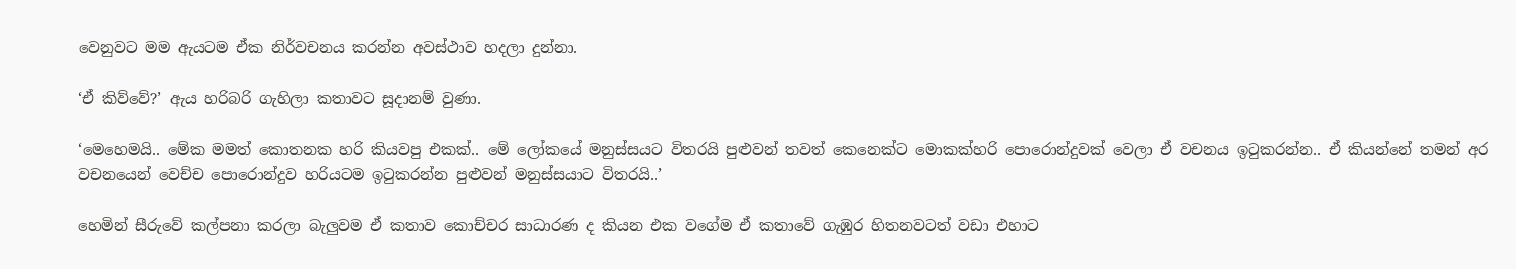වෙනුවට මම ඇයටම ඒක නිර්වචනය කරන්න අවස්ථාව හදලා දුන්නා.

‘ඒ කිව්වේ?’ ඇය හරිබරි ගැහිලා කතාවට සූදානම් වුණා.

‘මෙහෙමයි.. මේක මමත් කොතනක හරි කියවපු එකක්.. මේ ලෝකයේ මනුස්සයට විතරයි පුළුවන් තවත් කෙනෙක්ට මොකක්හරි පොරොන්දුවක් වෙලා ඒ වචනය ඉටුකරන්න.. ඒ කියන්නේ තමන් අර වචනයෙන් වෙච්ච පොරොන්දුව හරියටම ඉටුකරන්න පුළුවන් මනුස්සයාට විතරයි..’

හෙමින් සීරුවේ කල්පනා කරලා බැලුවම ඒ කතාව කොච්චර සාධාරණ ද කියන එක වගේම ඒ කතාවේ ගැඹුර හිතනවටත් වඩා එහාට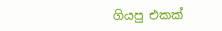ගියපු එකක්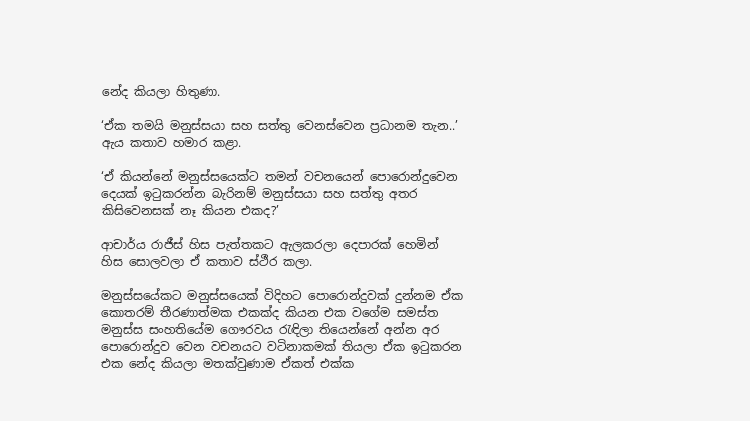නේද කියලා හිතුණා.

‘ඒක තමයි මනුස්සයා සහ සත්තු වෙනස්වෙන ප්‍රධානම තැන..’ ඇය කතාව හමාර කළා.

‘ඒ කියන්නේ මනුස්සයෙක්ට තමන් වචනයෙන් පොරොන්දුවෙන දෙයක් ඉටුකරන්න බැරිනම් මනුස්සයා සහ සත්තු අතර කිසිවෙනසක් නෑ කියන එකද?’

ආචාර්ය රාජීස් හිස පැත්තකට ඇලකරලා දෙපාරක් හෙමින් හිස සොලවලා ඒ කතාව ස්ථීර කලා.

මනුස්සයේකට මනුස්සයෙක් විදිහට පොරොන්දුවක් දුන්නම ඒක කොතරම් තීරණාත්මක එකක්ද කියන එක වගේම සමස්ත මනුස්ස සංහතියේම ගෞරවය රැඳිලා තියෙන්නේ අන්න අර පොරොන්දුව වෙන වචනයට වටිනාකමක් තියලා ඒක ඉටුකරන එක නේද කියලා මතක්වුණාම ඒකත් එක්ක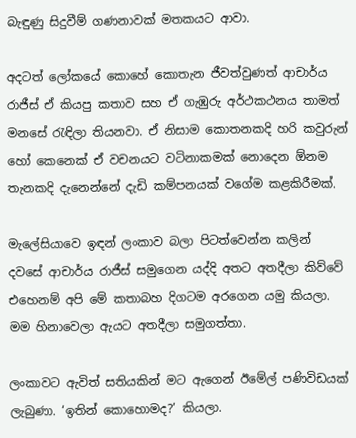බැඳුණු සිදුවීම් ගණනාවක් මතකයට ආවා.

අදටත් ලෝකයේ කොහේ කොතැන ජීවත්වුණත් ආචාර්ය රාජීස් ඒ කියපු කතාව සහ ඒ ගැඹුරු අර්ථකථනය තාමත් මනසේ රැඳිලා තියනවා. ඒ නිසාම කොතනකදි හරි කවුරුන් හෝ කෙනෙක් ඒ වචනයට වටිනාකමක් නොදෙන ඕනම තැනකදි දැනෙන්නේ දැඩි කම්පනයක් වගේම කළකිරීමක්.

මැලේසියාවෙ ඉඳන් ලංකාව බලා පිටත්වෙන්න කලින් දවසේ ආචාර්ය රාජීස් සමුගෙන යද්දි අතට අතදීලා කිව්වේ එහෙනම් අපි මේ කතාබහ දිගටම අරගෙන යමු කියලා. මම හිනාවෙලා ඇයට අතදීලා සමුගත්තා.

ලංකාවට ඇවිත් සතියකින් මට ඇගෙන් ඊමේල් පණිවිඩයක් ලැබුණා. ‘ඉතින් කොහොමද?’ කියලා.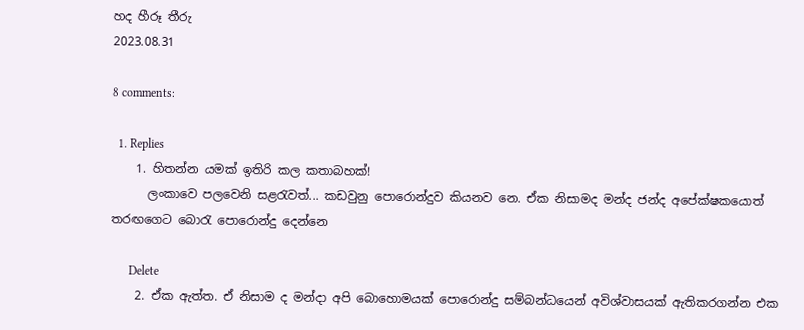හද හීරූ තීරු
2023.08.31

8 comments:

  1. Replies
    1. හිතන්න යමක් ඉතිරි කල කතාබහක්!
      ලංකාවෙ පලවෙනි සළරැවත්... කඩවුනු පොරොන්දුව කියනව නෙ. ඒක නිසාමද මන්ද ජන්ද අපේක්ෂකයොත් තරඟගෙට බොරැ පොරොන්දු දෙන්නෙ

      Delete
    2. ඒක ඇත්ත. ඒ නිසාම ද මන්දා අපි බොහොමයක් පොරොන්දු සම්බන්ධයෙන් අවිශ්වාසයක් ඇතිකරගන්න එක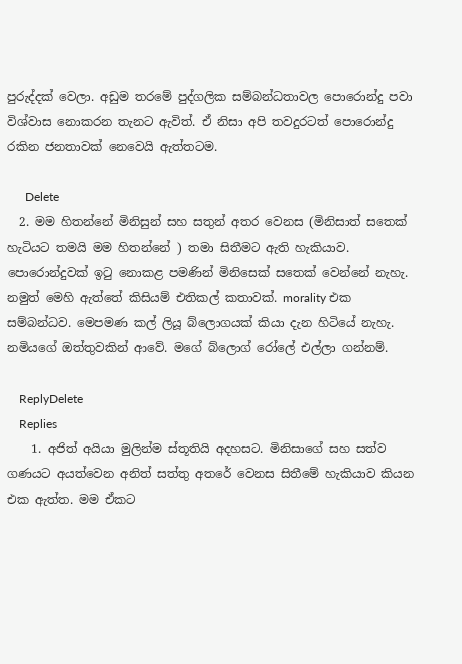පුරුද්දක් වෙලා. අඩුම තරමේ පුද්ගලික සම්බන්ධතාවල පොරොන්දු පවා විශ්වාස නොකරන තැනට ඇවිත්. ඒ නිසා අපි තවදුරටත් පොරොන්දු රකින ජනතාවක් නෙවෙයි ඇත්තටම.

      Delete
  2. මම හිතන්නේ මිනිසුන් සහ සතුන් අතර වෙනස (මිනිසාත් සතෙක් හැටියට තමයි මම හිතන්නේ ) තමා සිතීමට ඇති හැකියාව. පොරොන්දුවක් ඉටු නොකළ පමණින් මිනිසෙක් සතෙක් වෙන්නේ නැහැ. නමුත් මෙහි ඇත්තේ කිසියම් එතිකල් කතාවක්. morality එක සම්බන්ධව. මෙපමණ කල් ලියූ බ්ලොගයක් කියා දැන හිටියේ නැහැ. නමියගේ ඔත්තුවකින් ආවේ. මගේ බ්ලොග් රෝලේ එල්ලා ගන්නම්.

    ReplyDelete
    Replies
    1. අජිත් අයියා මුලින්ම ස්තූතියි අදහසට. මිනිසාගේ සහ සත්ව ගණයට අයත්වෙන අනිත් සත්තු අතරේ වෙනස සිතීමේ හැකියාව කියන එක ඇත්ත. මම ඒකට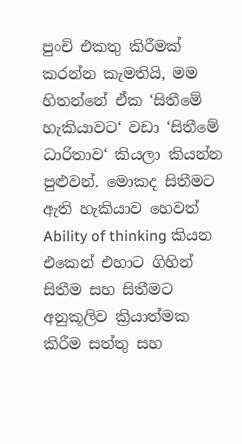පුංචි එකතු කිරීමක් කරන්න කැමතියි, මම හිතන්නේ ඒක ‘සිතීමේ හැකියාවට‘ වඩා ‘සිතීමේ ධාරිතාව‘ කියලා කියන්න පුළුවන්. මොකද සිතීමට ඇති හැකියාව හෙවත් Ability of thinking කියන එකෙන් එහාට ගිහින් සිතීම සහ සිතීමට අනුකූලිව ක්‍රියාත්මක කිරීම සත්තු සහ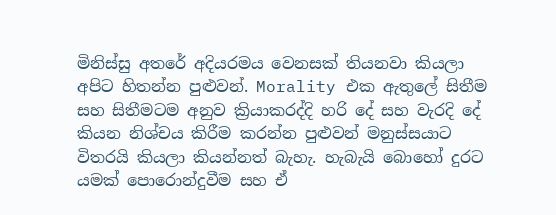මිනිස්සු අතරේ අදියරමය වෙනසක් තියනවා කියලා අපිට හිතන්න පුළුවන්. Morality එක ඇතුලේ සිතීම සහ සිතීමටම අනුව ක්‍රියාකරද්දි හරි දේ සහ වැරදි දේ කියන නිශ්චය කිරීම කරන්න පුළුවන් මනුස්සයාට විතරයි කියලා කියන්නත් බැහැ. හැබැයි බොහෝ දුරට යමක් පොරොන්දුවීම සහ ඒ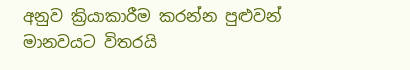අනුව ක්‍රියාකාරීම කරන්න පුළුවන් මානවයට විතරයි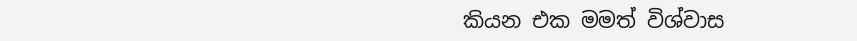කියන එක මමත් විශ්වාස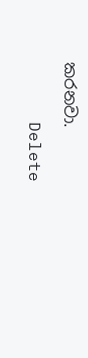කරනවා.

      Delete